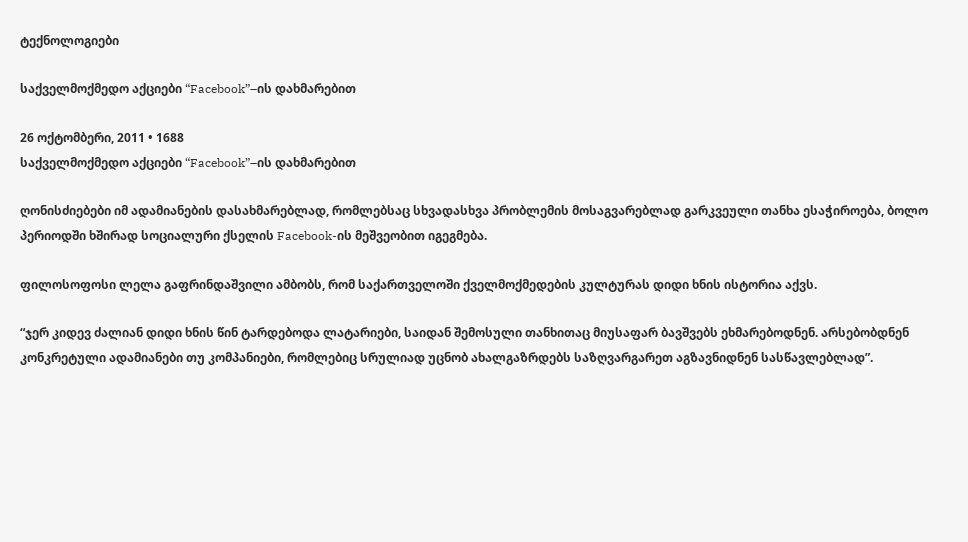ტექნოლოგიები

საქველმოქმედო აქციები “Facebook”–ის დახმარებით

26 ოქტომბერი, 2011 • 1688
საქველმოქმედო აქციები “Facebook”–ის დახმარებით

ღონისძიებები იმ ადამიანების დასახმარებლად, რომლებსაც სხვადასხვა პრობლემის მოსაგვარებლად გარკვეული თანხა ესაჭიროება, ბოლო პერიოდში ხშირად სოციალური ქსელის Facebook-ის მეშვეობით იგეგმება.

ფილოსოფოსი ლელა გაფრინდაშვილი ამბობს, რომ საქართველოში ქველმოქმედების კულტურას დიდი ხნის ისტორია აქვს.

“ჯერ კიდევ ძალიან დიდი ხნის წინ ტარდებოდა ლატარიები, საიდან შემოსული თანხითაც მიუსაფარ ბავშვებს ეხმარებოდნენ. არსებობდნენ კონკრეტული ადამიანები თუ კომპანიები, რომლებიც სრულიად უცნობ ახალგაზრდებს საზღვარგარეთ აგზავნიდნენ სასწავლებლად”.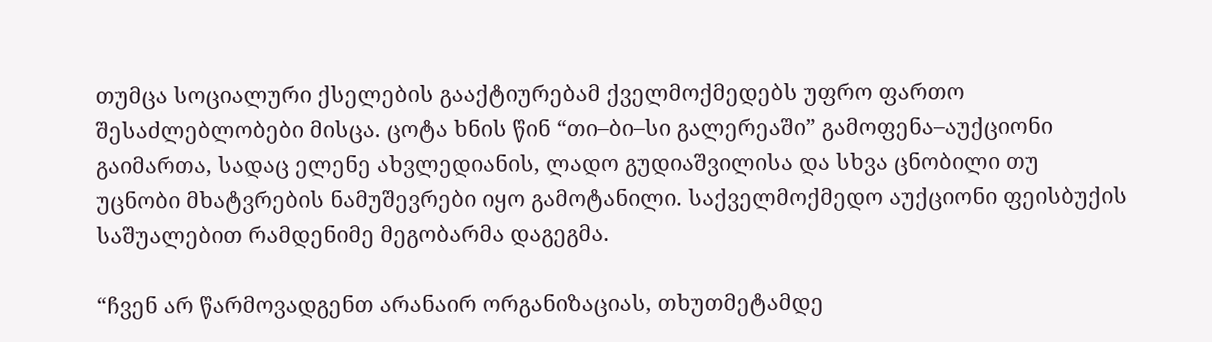თუმცა სოციალური ქსელების გააქტიურებამ ქველმოქმედებს უფრო ფართო შესაძლებლობები მისცა. ცოტა ხნის წინ “თი–ბი–სი გალერეაში” გამოფენა–აუქციონი გაიმართა, სადაც ელენე ახვლედიანის, ლადო გუდიაშვილისა და სხვა ცნობილი თუ უცნობი მხატვრების ნამუშევრები იყო გამოტანილი. საქველმოქმედო აუქციონი ფეისბუქის საშუალებით რამდენიმე მეგობარმა დაგეგმა.

“ჩვენ არ წარმოვადგენთ არანაირ ორგანიზაციას, თხუთმეტამდე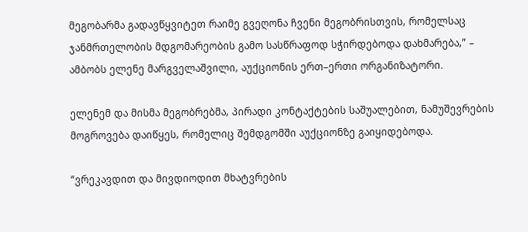მეგობარმა გადავწყვიტეთ რაიმე გვეღონა ჩვენი მეგობრისთვის, რომელსაც ჯანმრთელობის მდგომარეობის გამო სასწრაფოდ სჭირდებოდა დახმარება,” – ამბობს ელენე მარგველაშვილი, აუქციონის ერთ–ერთი ორგანიზატორი.

ელენემ და მისმა მეგობრებმა, პირადი კონტაქტების საშუალებით, ნამუშევრების მოგროვება დაიწყეს, რომელიც შემდგომში აუქციონზე გაიყიდებოდა.

“ვრეკავდით და მივდიოდით მხატვრების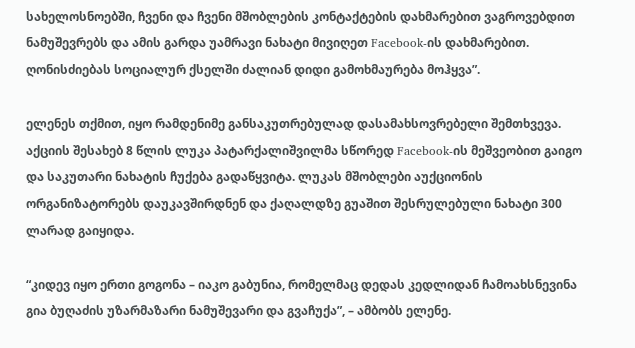სახელოსნოებში, ჩვენი და ჩვენი მშობლების კონტაქტების დახმარებით ვაგროვებდით ნამუშევრებს და ამის გარდა უამრავი ნახატი მივიღეთ Facebook-ის დახმარებით. ღონისძიებას სოციალურ ქსელში ძალიან დიდი გამოხმაურება მოჰყვა”.

ელენეს თქმით, იყო რამდენიმე განსაკუთრებულად დასამახსოვრებელი შემთხვევა. აქციის შესახებ 8 წლის ლუკა პატარქალიშვილმა სწორედ Facebook-ის მეშვეობით გაიგო და საკუთარი ნახატის ჩუქება გადაწყვიტა. ლუკას მშობლები აუქციონის ორგანიზატორებს დაუკავშირდნენ და ქაღალდზე გუაშით შესრულებული ნახატი 300 ლარად გაიყიდა.

“კიდევ იყო ერთი გოგონა – იაკო გაბუნია, რომელმაც დედას კედლიდან ჩამოახსნევინა გია ბუღაძის უზარმაზარი ნამუშევარი და გვაჩუქა”, – ამბობს ელენე.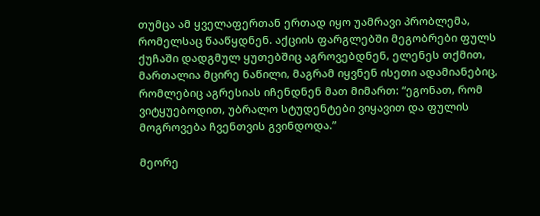თუმცა ამ ყველაფერთან ერთად იყო უამრავი პრობლემა, რომელსაც წააწყდნენ. აქციის ფარგლებში მეგობრები ფულს ქუჩაში დადგმულ ყუთებშიც აგროვებდნენ, ელენეს თქმით, მართალია მცირე ნაწილი, მაგრამ იყვნენ ისეთი ადამიანებიც, რომლებიც აგრესიას იჩენდნენ მათ მიმართ: “ეგონათ, რომ ვიტყუებოდით, უბრალო სტუდენტები ვიყავით და ფულის მოგროვება ჩვენთვის გვინდოდა.”

მეორე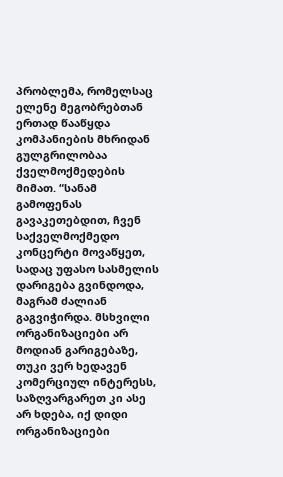პრობლემა, რომელსაც ელენე მეგობრებთან ერთად წააწყდა კომპანიების მხრიდან გულგრილობაა ქველმოქმედების მიმათ. “სანამ გამოფენას გავაკეთებდით, ჩვენ საქველმოქმედო კონცერტი მოვაწყეთ, სადაც უფასო სასმელის დარიგება გვინდოდა, მაგრამ ძალიან გაგვიჭირდა. მსხვილი ორგანიზაციები არ მოდიან გარიგებაზე,  თუკი ვერ ხედავენ კომერციულ ინტერესს, საზღვარგარეთ კი ასე არ ხდება, იქ დიდი ორგანიზაციები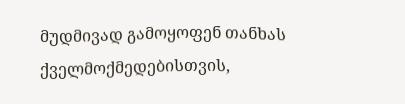მუდმივად გამოყოფენ თანხას ქველმოქმედებისთვის,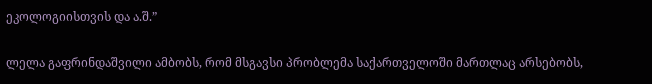ეკოლოგიისთვის და ა.შ.”

ლელა გაფრინდაშვილი ამბობს, რომ მსგავსი პრობლემა საქართველოში მართლაც არსებობს,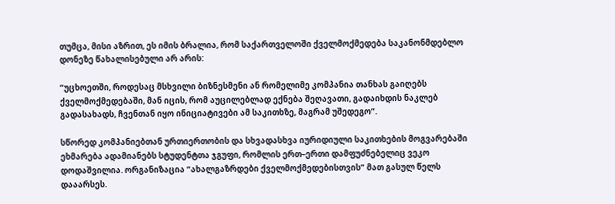თუმცა, მისი აზრით, ეს იმის ბრალია, რომ საქართველოში ქველმოქმედება საკანონმდებლო დონეზე წახალისებული არ არის:

“უცხოეთში, როდესაც მსხვილი ბიზნესმენი ან რომელიმე კომპანია თანხას გაიღებს ქველმოქმედებაში, მან იცის, რომ აუცილებლად ექნება შეღავათი, გადაიხდის ნაკლებ გადასახადს, ჩვენთან იყო ინიციატივები ამ საკითხზე, მაგრამ უშედეგო”.

სწორედ კომპანიებთან ურთიერთობის და სხვადასხვა იურიდიული საკითხების მოგვარებაში ეხმარება ადამიანებს სტუდენტთა ჯგუფი, რომლის ერთ–ერთი დამფუძნებელიც ვეკო დოდაშვილია. ორგანიზაცია “ახალგაზრდები ქველმოქმედებისთვის” მათ გასულ წელს დააარსეს.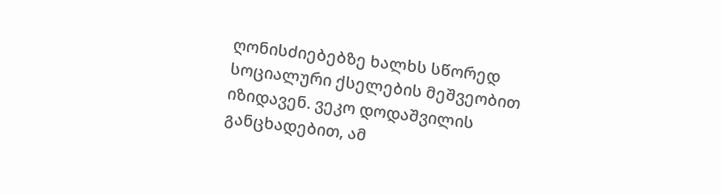ღონისძიებებზე ხალხს სწორედ სოციალური ქსელების მეშვეობით იზიდავენ. ვეკო დოდაშვილის განცხადებით, ამ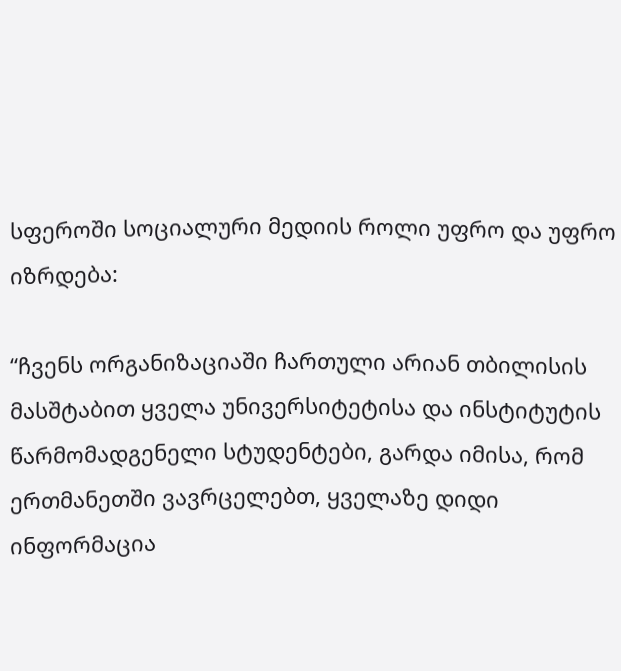სფეროში სოციალური მედიის როლი უფრო და უფრო იზრდება:

“ჩვენს ორგანიზაციაში ჩართული არიან თბილისის მასშტაბით ყველა უნივერსიტეტისა და ინსტიტუტის წარმომადგენელი სტუდენტები, გარდა იმისა, რომ ერთმანეთში ვავრცელებთ, ყველაზე დიდი ინფორმაცია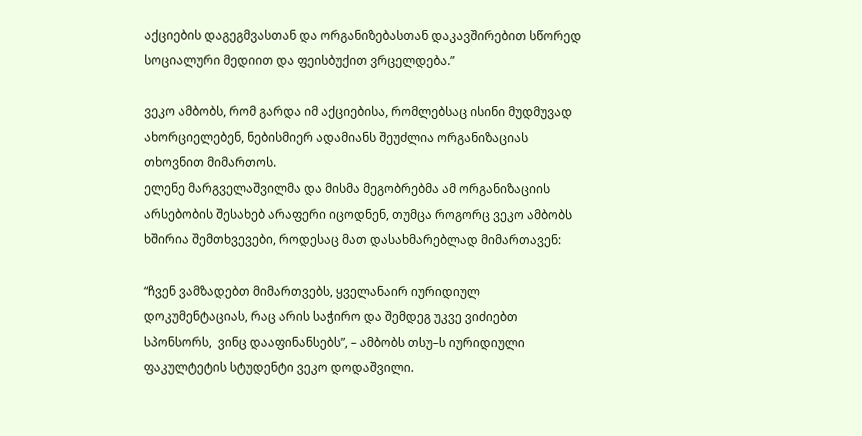აქციების დაგეგმვასთან და ორგანიზებასთან დაკავშირებით სწორედ სოციალური მედიით და ფეისბუქით ვრცელდება.”

ვეკო ამბობს, რომ გარდა იმ აქციებისა, რომლებსაც ისინი მუდმუვად ახორციელებენ, ნებისმიერ ადამიანს შეუძლია ორგანიზაციას თხოვნით მიმართოს.
ელენე მარგველაშვილმა და მისმა მეგობრებმა ამ ორგანიზაციის არსებობის შესახებ არაფერი იცოდნენ, თუმცა როგორც ვეკო ამბობს ხშირია შემთხვევები, როდესაც მათ დასახმარებლად მიმართავენ:

“ჩვენ ვამზადებთ მიმართვებს, ყველანაირ იურიდიულ დოკუმენტაციას, რაც არის საჭირო და შემდეგ უკვე ვიძიებთ სპონსორს,  ვინც დააფინანსებს”, – ამბობს თსუ–ს იურიდიული ფაკულტეტის სტუდენტი ვეკო დოდაშვილი.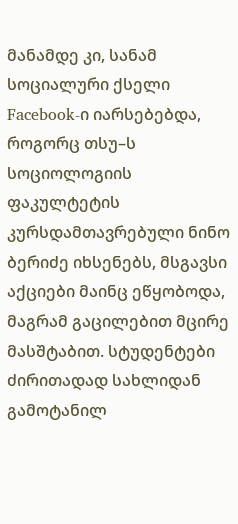მანამდე კი, სანამ სოციალური ქსელი Facebook-ი იარსებებდა, როგორც თსუ–ს სოციოლოგიის ფაკულტეტის კურსდამთავრებული ნინო ბერიძე იხსენებს, მსგავსი აქციები მაინც ეწყობოდა, მაგრამ გაცილებით მცირე მასშტაბით. სტუდენტები ძირითადად სახლიდან გამოტანილ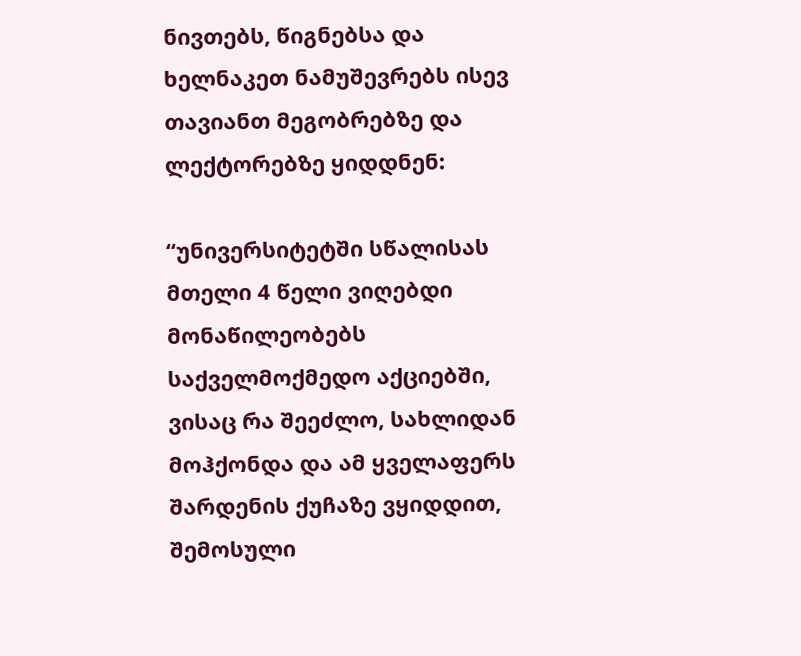ნივთებს, წიგნებსა და ხელნაკეთ ნამუშევრებს ისევ თავიანთ მეგობრებზე და ლექტორებზე ყიდდნენ:

“უნივერსიტეტში სწალისას მთელი 4 წელი ვიღებდი მონაწილეობებს საქველმოქმედო აქციებში, ვისაც რა შეეძლო, სახლიდან მოჰქონდა და ამ ყველაფერს შარდენის ქუჩაზე ვყიდდით, შემოსული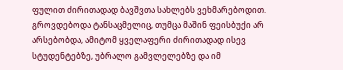ფულით ძირითადად ბავშვთა სახლებს ვეხმარებოდით. გროვდებოდა ტანსაცმელიც, თუმცა მაშინ ფეისბუქი არ არსებობდა, ამიტომ ყველაფერი ძირითადად ისევ სტუდენტებზე, უბრალო გამვლელებზე და იმ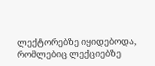ლექტორებზე იყიდებოდა, რომლებიც ლექციებზე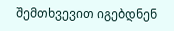შემთხვევით იგებდნენ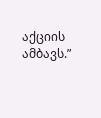აქციის ამბავს.”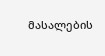მასალების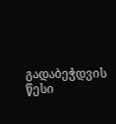გადაბეჭდვის წესი